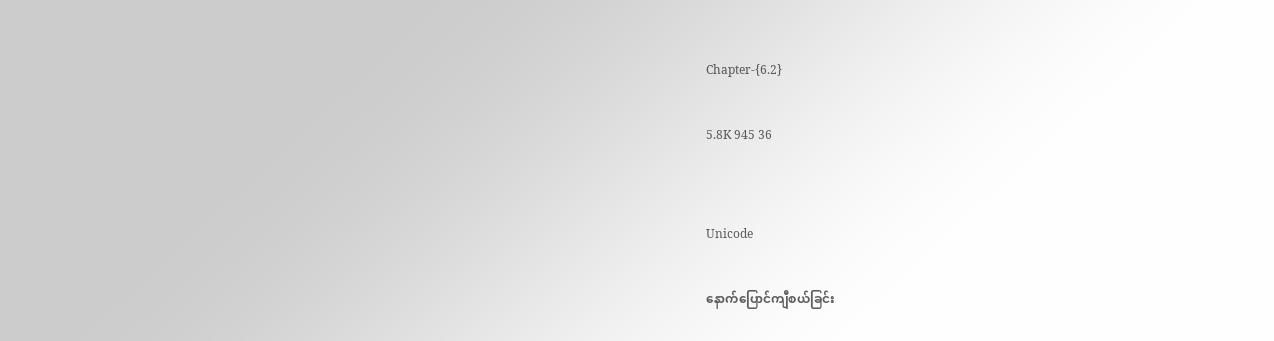Chapter-{6.2}

5.8K 945 36


Unicode

နောက်ပြောင်ကျီစယ်ခြင်း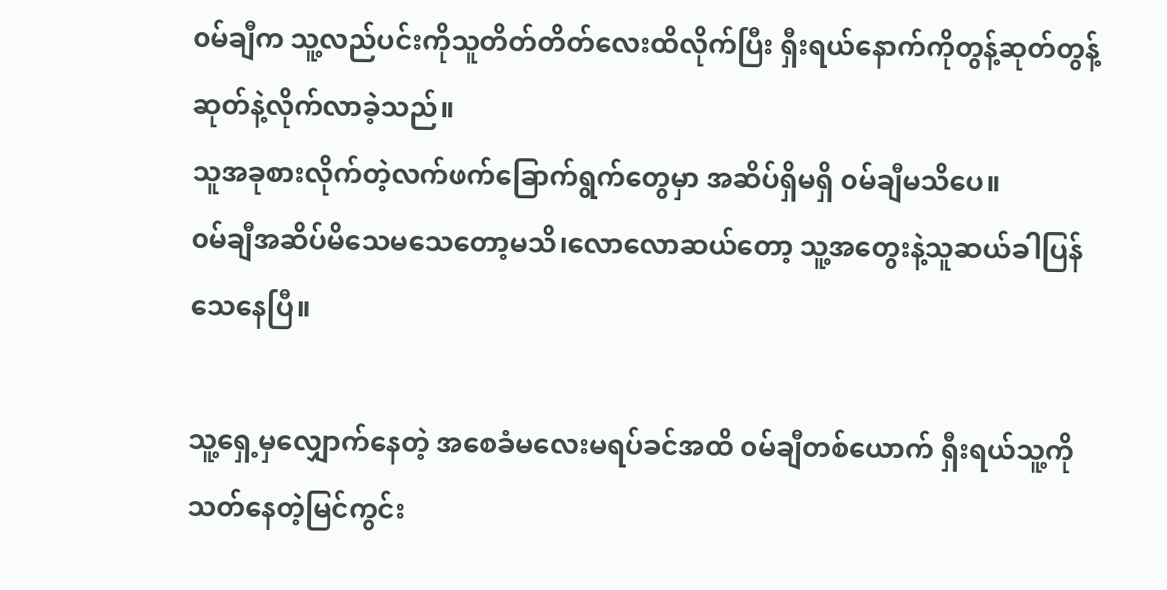၀မ်ချီက သူ့လည်ပင်းကိုသူတိတ်တိတ်လေးထိလိုက်ပြီး ရှီးရယ်နောက်ကိုတွန့်ဆုတ်တွန့်ဆုတ်နဲ့လိုက်လာခဲ့သည်။
သူအခုစားလိုက်တဲ့လက်ဖက်ခြောက်ရွက်တွေမှာ အဆိပ်ရှိမရှိ ၀မ်ချီမသိပေ။
၀မ်ချီအဆိပ်မိသေမသေတော့မသိ၊လောလောဆယ်တော့ သူ့အတွေးနဲ့သူဆယ်ခါပြန်သေနေပြီ။

သူ့ရှေ့မှလျှောက်နေတဲ့ အစေခံမလေးမရပ်ခင်အထိ ၀မ်ချီတစ်ယောက် ရှီးရယ်သူ့ကိုသတ်နေတဲ့မြင်ကွင်း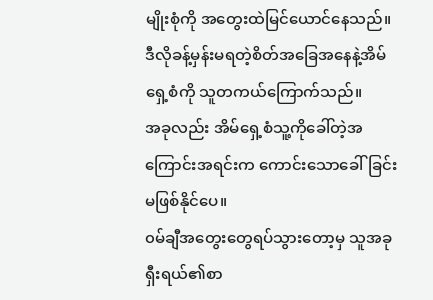မျိုးစုံကို အတွေးထဲမြင်ယောင်နေသည်။
ဒီလိုခန့်မှန်းမရတဲ့စိတ်အခြေအနေနဲ့အိမ်ရှေ့စံကို သူတကယ်ကြောက်သည်။
အခုလည်း အိမ်ရှေ့စံသူ့ကိုခေါ်တဲ့အကြောင်းအရင်းက ကောင်းသောခေါ်ခြင်းမဖြစ်နိုင်ပေ။
၀မ်ချီအတွေးတွေရပ်သွားတော့မှ သူအခုရှီးရယ်၏စာ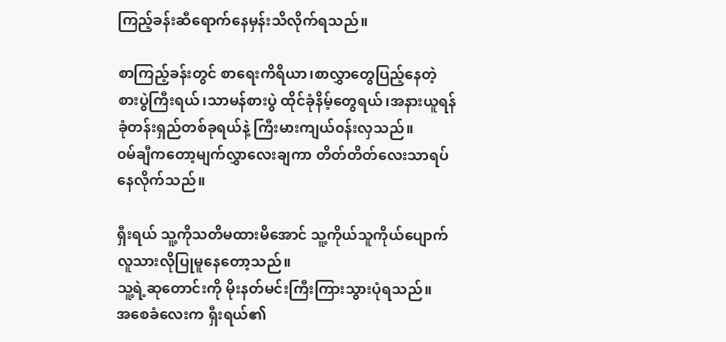ကြည့်ခန်းဆီရောက်နေမှန်းသိလိုက်ရသည်။

စာကြည့်ခန်းတွင် စာရေးကိရိယာ၊စာလွှာတွေပြည့်နေတဲ့ စားပွဲကြီးရယ်၊သာမန်စားပွဲ ထိုင်ခုံနိမ့်တွေရယ်၊အနားယူရန် ခုံတန်းရှည်တစ်ခုရယ်နဲ့ ကြီးမားကျယ်၀န်းလှသည်။
၀မ်ချီကတော့မျက်လွှာလေးချကာ တိတ်တိတ်လေးသာရပ်နေလိုက်သည်။

ရှီးရယ် သူ့ကိုသတိမထားမိအောင် သူ့ကိုယ်သူကိုယ်ပျောက်လူသားလိုပြုမူနေတော့သည်။
သူ့ရဲ့ဆုတောင်းကို မိုးနတ်မင်းကြီးကြားသွားပုံရသည်။
အစေခံလေးက ရှီးရယ်၏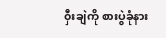၀ှီးချဲကို စားပွဲခုံနား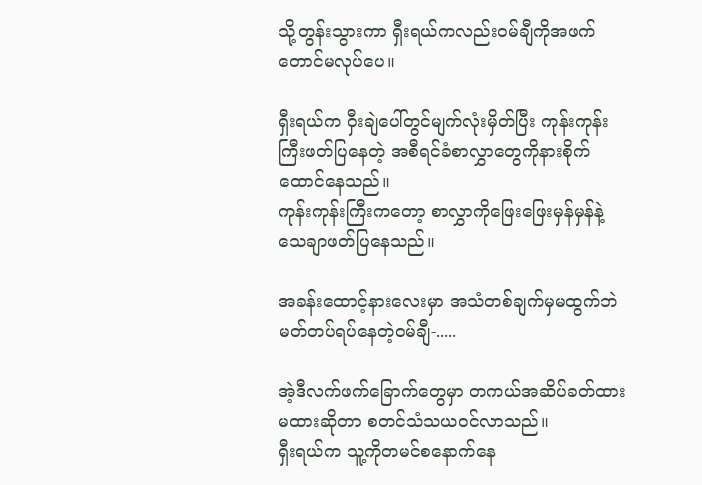သို့တွန်းသွားကာ ရှီးရယ်ကလည်း၀မ်ချီကိုအဖက်တောင်မလုပ်ပေ။

ရှီးရယ်က ၀ှီးချဲပေါ်တွင်မျက်လုံးမှိတ်ပြီး ကုန်းကုန်းကြီးဖတ်ပြနေတဲ့ အစီရင်ခံစာလွှာတွေကိုနားစိုက်ထောင်နေသည်။
ကုန်းကုန်းကြီးကတော့ စာလွှာကိုဖြေးဖြေးမှန်မှန်နဲ့သေချာဖတ်ပြနေသည်။

အခန်းထောင့်နားလေးမှာ အသံတစ်ချက်မှမထွက်ဘဲ မတ်တပ်ရပ်နေတဲ့၀မ်ချီ-.....

အဲ့ဒီလက်ဖက်ခြောက်တွေမှာ တကယ်အဆိပ်ခတ်ထားမထားဆိုတာ စတင်သံသယ၀င်လာသည်။
ရှီးရယ်က သူ့ကိုတမင်စနောက်နေ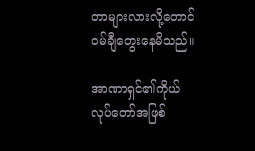တာများလားလို့တောင် ၀မ်ချီတွေးနေမိသည်။

အာဏာရှင်၏ကိုယ်လုပ်တော်အဖြစ်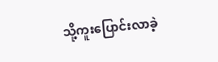သို့ကူးပြောင်းလာခဲ့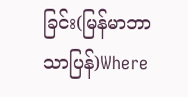ခြင်း(မြန်မာဘာသာပြန်)Where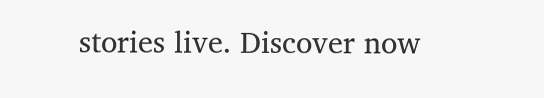stories live. Discover now